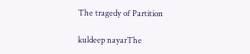The tragedy of Partition

kuldeep nayarThe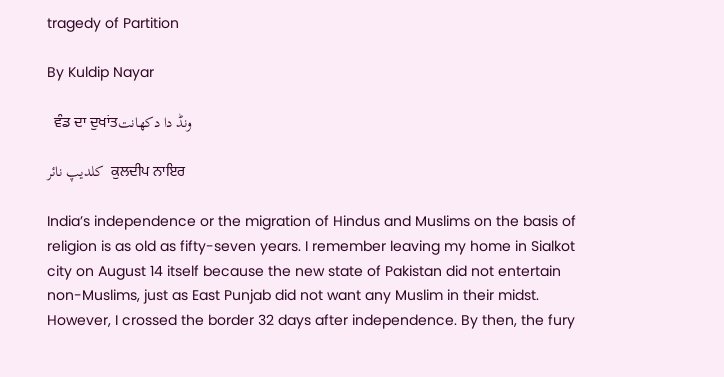tragedy of Partition

By Kuldip Nayar

  ਵੰਡ ਦਾ ਦੁਖਾਂਤونڈ دا دکھانت

کلدیپ نائر  ਕੁਲਦੀਪ ਨਾਇਰ

India’s independence or the migration of Hindus and Muslims on the basis of religion is as old as fifty-seven years. I remember leaving my home in Sialkot city on August 14 itself because the new state of Pakistan did not entertain non-Muslims, just as East Punjab did not want any Muslim in their midst. However, I crossed the border 32 days after independence. By then, the fury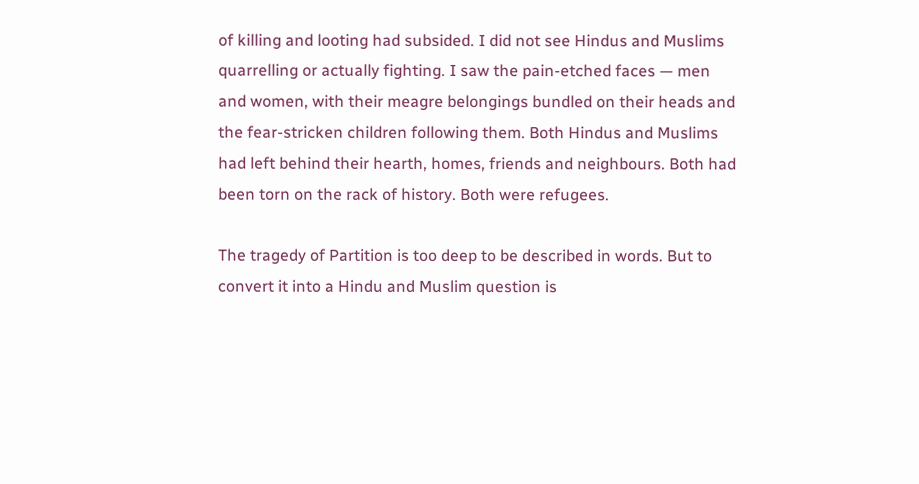of killing and looting had subsided. I did not see Hindus and Muslims quarrelling or actually fighting. I saw the pain-etched faces — men and women, with their meagre belongings bundled on their heads and the fear-stricken children following them. Both Hindus and Muslims had left behind their hearth, homes, friends and neighbours. Both had been torn on the rack of history. Both were refugees.

The tragedy of Partition is too deep to be described in words. But to convert it into a Hindu and Muslim question is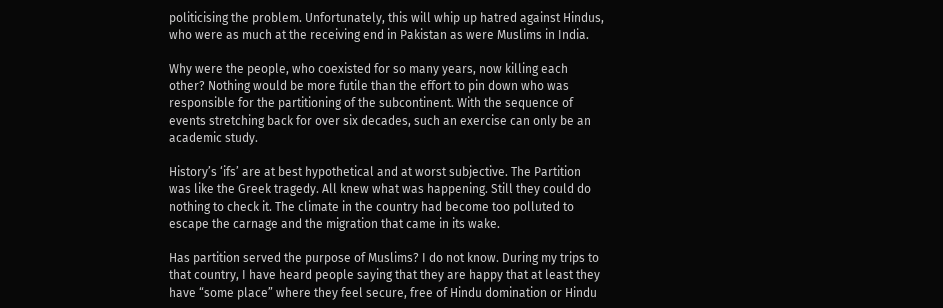politicising the problem. Unfortunately, this will whip up hatred against Hindus, who were as much at the receiving end in Pakistan as were Muslims in India.

Why were the people, who coexisted for so many years, now killing each other? Nothing would be more futile than the effort to pin down who was responsible for the partitioning of the subcontinent. With the sequence of events stretching back for over six decades, such an exercise can only be an academic study.

History’s ‘ifs’ are at best hypothetical and at worst subjective. The Partition was like the Greek tragedy. All knew what was happening. Still they could do nothing to check it. The climate in the country had become too polluted to escape the carnage and the migration that came in its wake.

Has partition served the purpose of Muslims? I do not know. During my trips to that country, I have heard people saying that they are happy that at least they have “some place” where they feel secure, free of Hindu domination or Hindu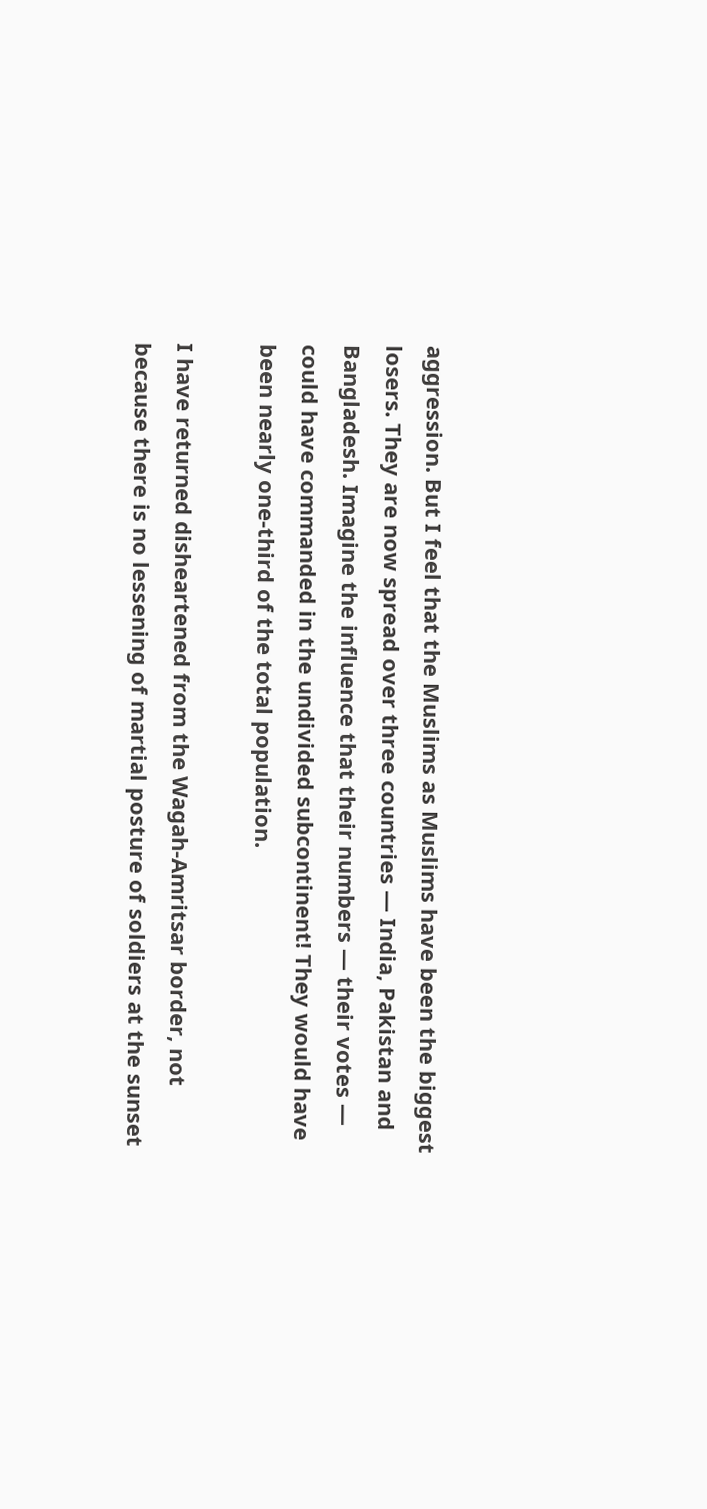aggression. But I feel that the Muslims as Muslims have been the biggest losers. They are now spread over three countries — India, Pakistan and Bangladesh. Imagine the influence that their numbers — their votes — could have commanded in the undivided subcontinent! They would have been nearly one-third of the total population.

I have returned disheartened from the Wagah-Amritsar border, not because there is no lessening of martial posture of soldiers at the sunset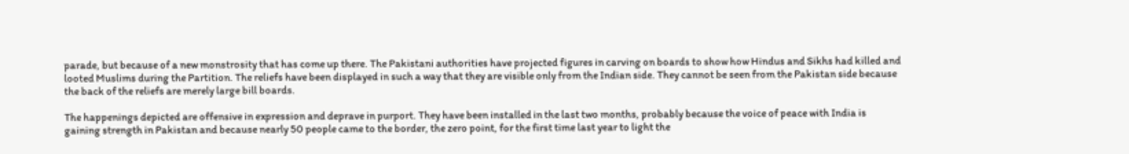parade, but because of a new monstrosity that has come up there. The Pakistani authorities have projected figures in carving on boards to show how Hindus and Sikhs had killed and looted Muslims during the Partition. The reliefs have been displayed in such a way that they are visible only from the Indian side. They cannot be seen from the Pakistan side because the back of the reliefs are merely large bill boards.

The happenings depicted are offensive in expression and deprave in purport. They have been installed in the last two months, probably because the voice of peace with India is gaining strength in Pakistan and because nearly 50 people came to the border, the zero point, for the first time last year to light the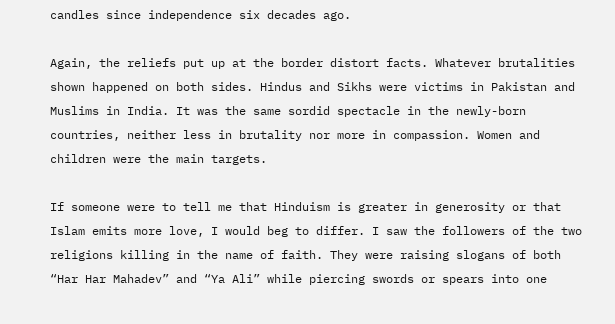candles since independence six decades ago.

Again, the reliefs put up at the border distort facts. Whatever brutalities shown happened on both sides. Hindus and Sikhs were victims in Pakistan and Muslims in India. It was the same sordid spectacle in the newly-born countries, neither less in brutality nor more in compassion. Women and children were the main targets.

If someone were to tell me that Hinduism is greater in generosity or that Islam emits more love, I would beg to differ. I saw the followers of the two religions killing in the name of faith. They were raising slogans of both “Har Har Mahadev” and “Ya Ali” while piercing swords or spears into one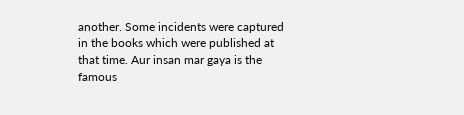another. Some incidents were captured in the books which were published at that time. Aur insan mar gaya is the famous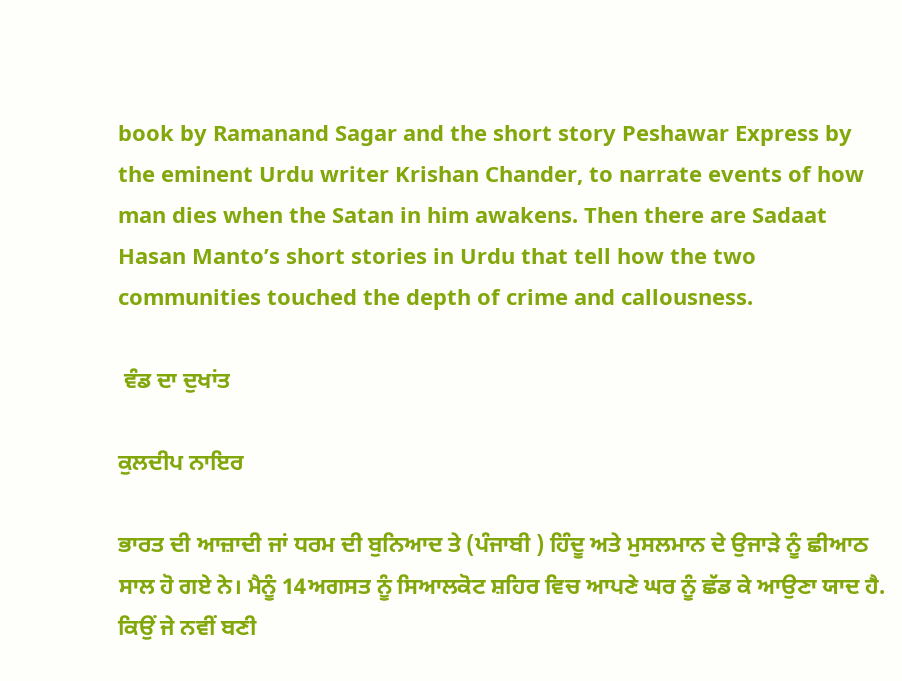book by Ramanand Sagar and the short story Peshawar Express by the eminent Urdu writer Krishan Chander, to narrate events of how man dies when the Satan in him awakens. Then there are Sadaat Hasan Manto’s short stories in Urdu that tell how the two communities touched the depth of crime and callousness.

 ਵੰਡ ਦਾ ਦੁਖਾਂਤ

ਕੁਲਦੀਪ ਨਾਇਰ

ਭਾਰਤ ਦੀ ਆਜ਼ਾਦੀ ਜਾਂ ਧਰਮ ਦੀ ਬੁਨਿਆਦ ਤੇ (ਪੰਜਾਬੀ ) ਹਿੰਦੂ ਅਤੇ ਮੁਸਲਮਾਨ ਦੇ ਉਜਾੜੇ ਨੂੰ ਛੀਆਠ ਸਾਲ ਹੋ ਗਏ ਨੇ। ਮੈਨੂੰ 14ਅਗਸਤ ਨੂੰ ਸਿਆਲਕੋਟ ਸ਼ਹਿਰ ਵਿਚ ਆਪਣੇ ਘਰ ਨੂੰ ਛੱਡ ਕੇ ਆਉਣਾ ਯਾਦ ਹੈ. ਕਿਉਂ ਜੇ ਨਵੀਂ ਬਣੀ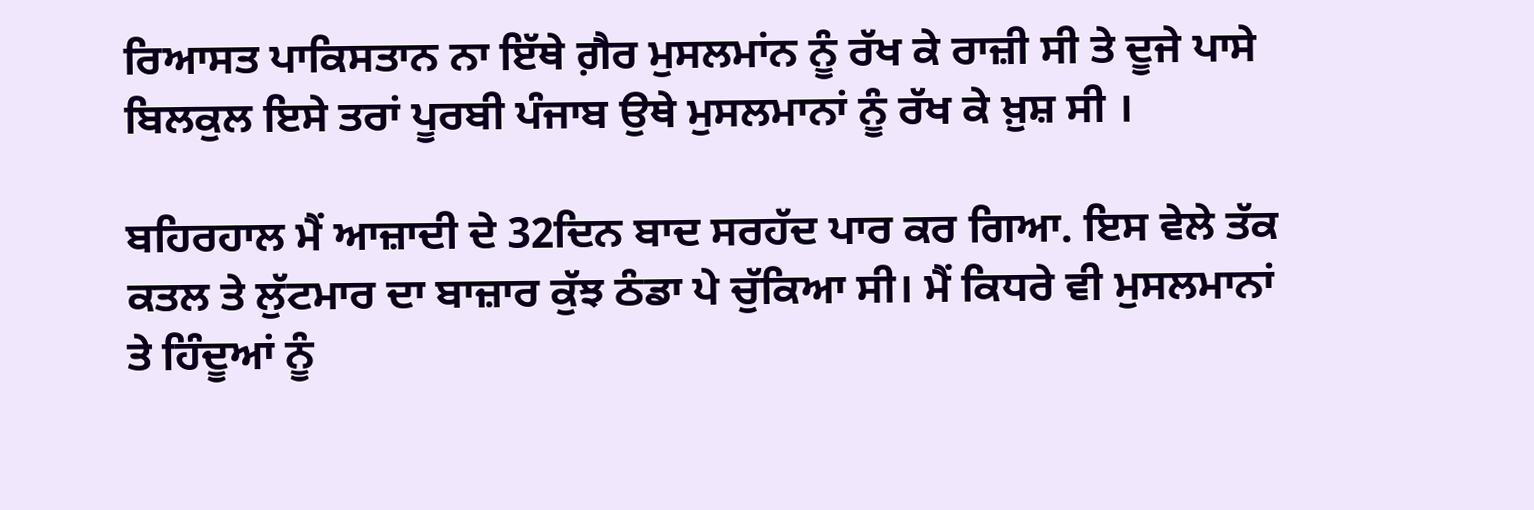ਰਿਆਸਤ ਪਾਕਿਸਤਾਨ ਨਾ ਇੱਥੇ ਗ਼ੈਰ ਮੁਸਲਮਾਂਨ ਨੂੰ ਰੱਖ ਕੇ ਰਾਜ਼ੀ ਸੀ ਤੇ ਦੂਜੇ ਪਾਸੇ ਬਿਲਕੁਲ ਇਸੇ ਤਰਾਂ ਪੂਰਬੀ ਪੰਜਾਬ ਉਥੇ ਮੁਸਲਮਾਨਾਂ ਨੂੰ ਰੱਖ ਕੇ ਖ਼ੁਸ਼ ਸੀ ।

ਬਹਿਰਹਾਲ ਮੈਂ ਆਜ਼ਾਦੀ ਦੇ 32ਦਿਨ ਬਾਦ ਸਰਹੱਦ ਪਾਰ ਕਰ ਗਿਆ. ਇਸ ਵੇਲੇ ਤੱਕ ਕਤਲ ਤੇ ਲੁੱਟਮਾਰ ਦਾ ਬਾਜ਼ਾਰ ਕੁੱਝ ਠੰਡਾ ਪੇ ਚੁੱਕਿਆ ਸੀ। ਮੈਂ ਕਿਧਰੇ ਵੀ ਮੁਸਲਮਾਨਾਂ ਤੇ ਹਿੰਦੂਆਂ ਨੂੰ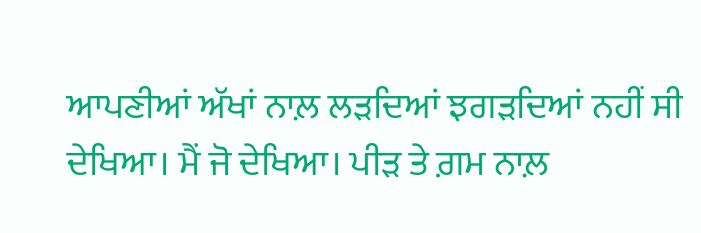ਆਪਣੀਆਂ ਅੱਖਾਂ ਨਾਲ਼ ਲੜਦਿਆਂ ਝਗੜਦਿਆਂ ਨਹੀਂ ਸੀ ਦੇਖਿਆ। ਮੈਂ ਜੋ ਦੇਖਿਆ। ਪੀੜ ਤੇ ਗ਼ਮ ਨਾਲ਼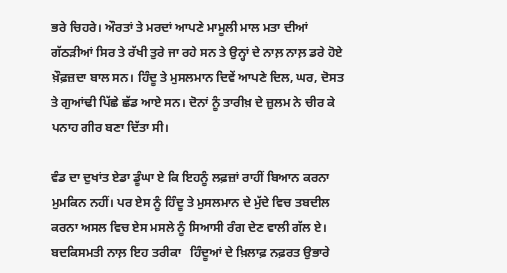ਭਰੇ ਚਿਹਰੇ। ਔਰਤਾਂ ਤੇ ਮਰਦਾਂ ਆਪਣੇ ਮਾਮੂਲੀ ਮਾਲ ਮਤਾ ਦੀਆਂ ਗੱਠੜੀਆਂ ਸਿਰ ਤੇ ਰੱਖੀ ਤੁਰੇ ਜਾ ਰਹੇ ਸਨ ਤੇ ਉਨ੍ਹਾਂ ਦੇ ਨਾਲ਼ ਨਾਲ਼ ਡਰੇ ਹੋਏ ਖ਼ੌਫ਼ਜ਼ਦਾ ਬਾਲ ਸਨ। ਹਿੰਦੂ ਤੇ ਮੁਸਲਮਾਨ ਦਿਵੇਂ ਆਪਣੇ ਦਿਲ, ਘਰ, ਦੋਸਤ ਤੇ ਗੁਆਂਢੀ ਪਿੱਛੇ ਛੱਡ ਆਏ ਸਨ। ਦੋਨਾਂ ਨੂੰ ਤਾਰੀਖ਼ ਦੇ ਜ਼ੁਲਮ ਨੇ ਚੀਰ ਕੇ ਪਨਾਹ ਗੀਰ ਬਣਾ ਦਿੱਤਾ ਸੀ।

ਵੰਡ ਦਾ ਦੁਖਾਂਤ ਏਡਾ ਡੂੰਘਾ ਏ ਕਿ ਇਹਨੂੰ ਲਫ਼ਜ਼ਾਂ ਰਾਹੀਂ ਬਿਆਨ ਕਰਨਾ ਮੁਮਕਿਨ ਨਹੀਂ। ਪਰ ਏਸ ਨੂੰ ਹਿੰਦੂ ਤੇ ਮੁਸਲਮਾਨ ਦੇ ਮੁੱਦੇ ਵਿਚ ਤਬਦੀਲ ਕਰਨਾ ਅਸਲ ਵਿਚ ਏਸ ਮਸਲੇ ਨੂੰ ਸਿਆਸੀ ਰੰਗ ਦੇਣ ਵਾਲੀ ਗੱਲ ਏ। ਬਦਕਿਸਮਤੀ ਨਾਲ਼ ਇਹ ਤਰੀਕਾ   ਹਿੰਦੂਆਂ ਦੇ ਖ਼ਿਲਾਫ਼ ਨਫ਼ਰਤ ਉਭਾਰੇ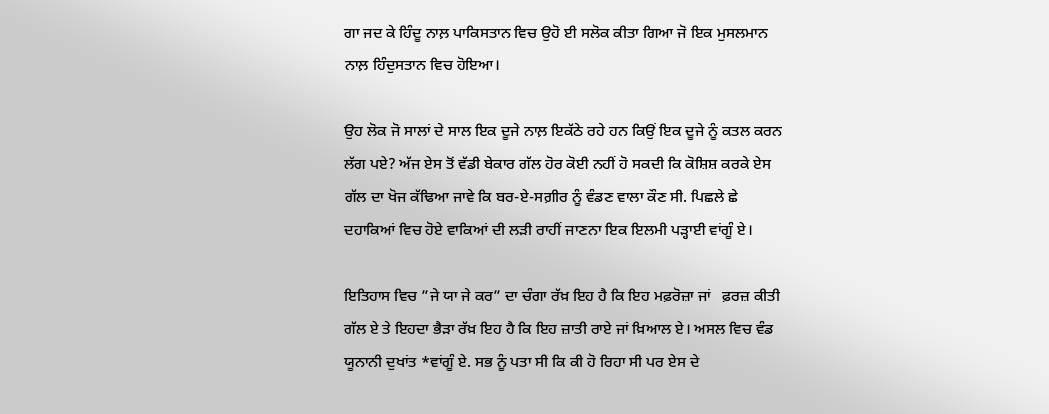ਗਾ ਜਦ ਕੇ ਹਿੰਦੂ ਨਾਲ਼ ਪਾਕਿਸਤਾਨ ਵਿਚ ਉਹੋ ਈ ਸਲੋਕ ਕੀਤਾ ਗਿਆ ਜੋ ਇਕ ਮੁਸਲਮਾਨ ਨਾਲ਼ ਹਿੰਦੁਸਤਾਨ ਵਿਚ ਹੋਇਆ।

ਉਹ ਲੋਕ ਜੋ ਸਾਲਾਂ ਦੇ ਸਾਲ ਇਕ ਦੂਜੇ ਨਾਲ਼ ਇਕੱਠੇ ਰਹੇ ਹਨ ਕਿਉਂ ਇਕ ਦੂਜੇ ਨੂੰ ਕਤਲ ਕਰਨ ਲੱਗ ਪਏ? ਅੱਜ ਏਸ ਤੋਂ ਵੱਡੀ ਬੇਕਾਰ ਗੱਲ ਹੋਰ ਕੋਈ ਨਹੀਂ ਹੋ ਸਕਦੀ ਕਿ ਕੋਸ਼ਿਸ਼ ਕਰਕੇ ਏਸ ਗੱਲ ਦਾ ਖੋਜ ਕੱਢਿਆ ਜਾਵੇ ਕਿ ਬਰ-ਏ-ਸਗ਼ੀਰ ਨੂੰ ਵੰਡਣ ਵਾਲਾ ਕੌਣ ਸੀ. ਪਿਛਲੇ ਛੇ ਦਹਾਕਿਆਂ ਵਿਚ ਹੋਏ ਵਾਕਿਆਂ ਦੀ ਲੜੀ ਰਾਹੀਂ ਜਾਣਨਾ ਇਕ ਇਲਮੀ ਪੜ੍ਹਾਈ ਵਾਂਗੂੰ ਏ।

ਇਤਿਹਾਸ ਵਿਚ ”ਜੇ ਯਾ ਜੇ ਕਰ” ਦਾ ਚੰਗਾ ਰੱਖ਼ ਇਹ ਹੈ ਕਿ ਇਹ ਮਫ਼ਰੋਜ਼ਾ ਜਾਂ   ਫ਼ਰਜ਼ ਕੀਤੀ ਗੱਲ ਏ ਤੇ ਇਹਦਾ ਭੈੜਾ ਰੱਖ਼ ਇਹ ਹੈ ਕਿ ਇਹ ਜ਼ਾਤੀ ਰਾਏ ਜਾਂ ਖ਼ਿਆਲ ਏ। ਅਸਲ ਵਿਚ ਵੰਡ ਯੂਨਾਨੀ ਦੁਖਾਂਤ *ਵਾਂਗੂੰ ਏ. ਸਭ ਨੂੰ ਪਤਾ ਸੀ ਕਿ ਕੀ ਹੋ ਰਿਹਾ ਸੀ ਪਰ ਏਸ ਦੇ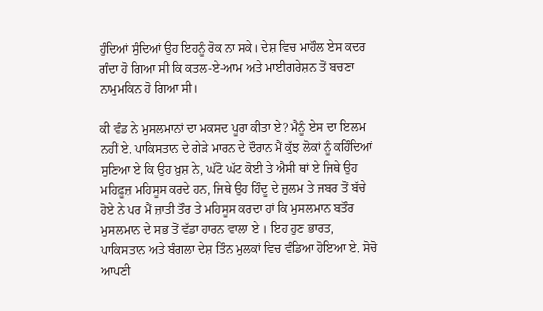ਹੁੰਦਿਆਂ ਸੁੰਦਿਆਂ ਉਹ ਇਹਨੂੰ ਰੋਕ ਨਾ ਸਕੇ। ਦੇਸ਼ ਵਿਚ ਮਾਹੌਲ ਏਸ ਕਦਰ ਗੰਦਾ ਹੋ ਗਿਆ ਸੀ ਕਿ ਕਤਲ-ਏ-ਆਮ ਅਤੇ ਮਾਈਗਰੇਸ਼ਨ ਤੋਂ ਬਚਣਾ ਨਾਮੁਮਕਿਨ ਹੋ ਗਿਆ ਸੀ।

ਕੀ ਵੰਡ ਨੇ ਮੁਸਲਮਾਨਾਂ ਦਾ ਮਕਸਦ ਪੂਰਾ ਕੀਤਾ ਏ? ਮੈਨੂੰ ਏਸ ਦਾ ਇਲਮ ਨਹੀਂ ਏ. ਪਾਕਿਸਤਾਨ ਦੇ ਗੇੜੇ ਮਾਰਨ ਦੇ ਦੌਰਾਨ ਮੈਂ ਕੁੱਝ ਲੋਕਾਂ ਨੂੰ ਕਹਿੰਦਿਆਂ ਸੁਣਿਆ ਏ ਕਿ ਉਹ ਖ਼ੁਸ਼ ਨੇ, ਘੱਟੋ ਘੱਟ ਕੋਈ ਤੇ ਐਸੀ ਥਾਂ ਏ ਜਿਥੇ ਉਹ ਮਹਿਫ਼ੂਜ਼ ਮਹਿਸੂਸ ਕਰਦੇ ਹਨ, ਜਿਥੇ ਉਹ ਹਿੰਦੂ ਦੇ ਜ਼ੁਲਮ ਤੇ ਜਬਰ ਤੋਂ ਬੱਚੇ ਹੋਏ ਨੇ ਪਰ ਮੈਂ ਜ਼ਾਤੀ ਤੌਰ ਤੇ ਮਹਿਸੂਸ ਕਰਦਾ ਹਾਂ ਕਿ ਮੁਸਲਮਾਨ ਬਤੌਰ ਮੁਸਲਮਾਨ ਦੇ ਸਭ ਤੋਂ ਵੱਡਾ ਹਾਰਨ ਵਾਲਾ ਏ । ਇਹ ਹੁਣ ਭਾਰਤ, ਪਾਕਿਸਤਾਨ ਅਤੇ ਬੰਗਲਾ ਦੇਸ਼ ਤਿੰਨ ਮੁਲਕਾਂ ਵਿਚ ਵੰਡਿਆ ਹੋਇਆ ਏ. ਸੋਚੋ ਆਪਣੀ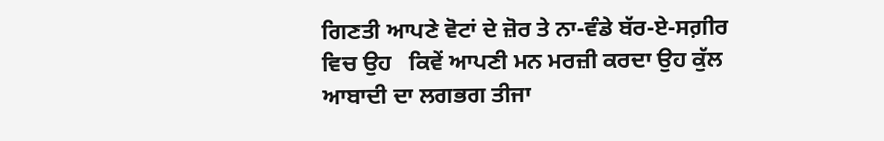ਗਿਣਤੀ ਆਪਣੇ ਵੋਟਾਂ ਦੇ ਜ਼ੋਰ ਤੇ ਨਾ-ਵੰਡੇ ਬੱਰ-ਏ-ਸਗ਼ੀਰ ਵਿਚ ਉਹ   ਕਿਵੇਂ ਆਪਣੀ ਮਨ ਮਰਜ਼ੀ ਕਰਦਾ ਉਹ ਕੁੱਲ ਆਬਾਦੀ ਦਾ ਲਗਭਗ ਤੀਜਾ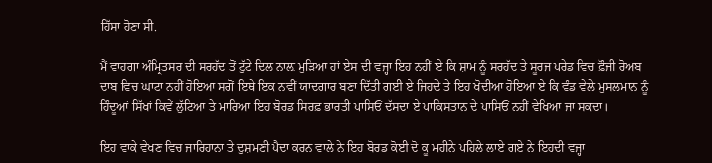ਹਿੱਸਾ ਹੋਣਾ ਸੀ.

ਮੈਂ ਵਾਹਗਾ ਅੰਮ੍ਰਿਤਸਰ ਦੀ ਸਰਹੱਦ ਤੋਂ ਟੁੱਟੇ ਦਿਲ ਨਾਲ਼ ਮੁੜਿਆ ਹਾਂ ਏਸ ਦੀ ਵਜ੍ਹਾ ਇਹ ਨਹੀਂ ਏ ਕਿ ਸ਼ਾਮ ਨੂੰ ਸਰਹੱਦ ਤੇ ਸੂਰਜ ਪਰੇਡ ਵਿਚ ਫ਼ੌਜੀ ਰੋਅਬ ਦਾਬ ਵਿਚ ਘਾਟਾ ਨਹੀਂ ਹੋਇਆ ਸਗੋਂ ਇਥੇ ਇਕ ਨਵੀਂ ਯਾਦਗਾਰ ਬਣਾ ਦਿੱਤੀ ਗਈ ਏ ਜਿਹਦੇ ਤੇ ਇਹ ਖੋਦੀਆ ਹੋਇਆ ਏ ਕਿ ਵੰਡ ਵੇਲੇ ਮੁਸਲਮਾਨ ਨੂੰ ਹਿੰਦੂਆਂ ਸਿੱਖਾਂ ਕਿਵੇਂ ਲੁੱਟਿਆ ਤੇ ਮਾਰਿਆ ਇਹ ਬੋਰਡ ਸਿਰਫ਼ ਭਾਰਤੀ ਪਾਸਿਓਂ ਦੱਸਦਾ ਏ ਪਾਕਿਸਤਾਨ ਦੇ ਪਾਸਿਓਂ ਨਹੀਂ ਵੇਖਿਆ ਜਾ ਸਕਦਾ।

ਇਹ ਵਾਕੇ ਵੇਖਣ ਵਿਚ ਜਾਰਿਹਾਨਾ ਤੇ ਦੁਸ਼ਮਣੀ ਪੈਦਾ ਕਰਨ ਵਾਲੇ ਨੇ ਇਹ ਬੋਰਡ ਕੋਈ ਦੋ ਕੂ ਮਹੀਨੇ ਪਹਿਲੇ ਲਾਏ ਗਏ ਨੇ ਇਹਦੀ ਵਜ੍ਹਾ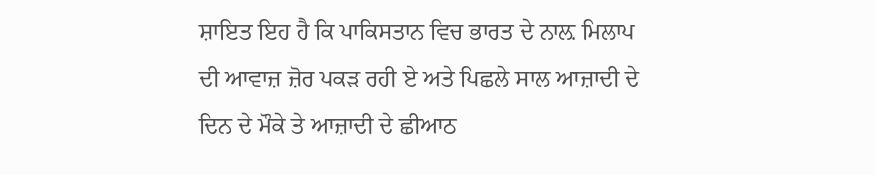ਸ਼ਾਇਤ ਇਹ ਹੈ ਕਿ ਪਾਕਿਸਤਾਨ ਵਿਚ ਭਾਰਤ ਦੇ ਨਾਲ਼ ਮਿਲਾਪ ਦੀ ਆਵਾਜ਼ ਜ਼ੋਰ ਪਕੜ ਰਹੀ ਏ ਅਤੇ ਪਿਛਲੇ ਸਾਲ ਆਜ਼ਾਦੀ ਦੇ ਦਿਨ ਦੇ ਮੌਕੇ ਤੇ ਆਜ਼ਾਦੀ ਦੇ ਛੀਆਠ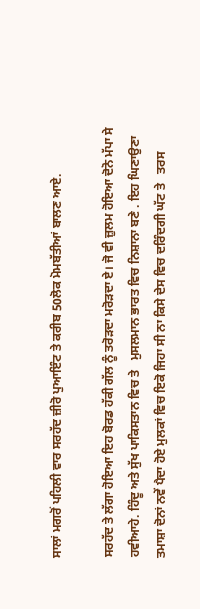ਸਾਲਾਂ ਮਗਰੋਂ ਪਹਿਲੀ ਵਾਰ ਸਰਹੱਦ ਜ਼ੀਰੋ ਪੁਆਇੰਟ ਤੇ ਕਰੀਬ 50ਲੋਕ ਮੋਮਬੱਤੀਆਂ ਬਾਲਣ ਆਏ.

ਸਰਹੱਦ ਤੇ ਲੱਗਾ ਹੋਇਆ ਇਹ ਬੋਰਡ ਹੱਕੀ ਗੱਲ ਨੂੰ ਤਰੋੜਦਾ ਮਰੋੜਦਾ ਏ। ਜੋ ਵੀ ਜ਼ੁਲਮ ਹੋਇਆ ਦੋਨੋ ਮੱਪਾ ਸੇ ਹਵੀਆਹੇ. ਹਿੰਦੂ ਅਤੇ ਸੁੱਖ ਪਾਕਿਸਤਾਨ ਵਿਚ ਤੇ   ਮੁਸਲਮਾਨ ਭਾਰਤ ਵਿਚ ਨਿਸ਼ਾਨਾ ਬਣੇ . ਇਹ ਘਿਣਾਉਣਾ   ਤਮਾਸ਼ਾ ਦੋਨਾਂ ਨਵੇਂ ਪੈਦਾ ਹੋਏ ਮੁਲਕਾਂ ਵਿਚ ਇਕੋ ਜਿਹਾ ਸੀ ਨਾ ਕਿਸੇ ਦੇਸ ਵਿਚ ਦਰਿੰਦਗੀ ਘੱਟ ਤੇ   ਤਰਸ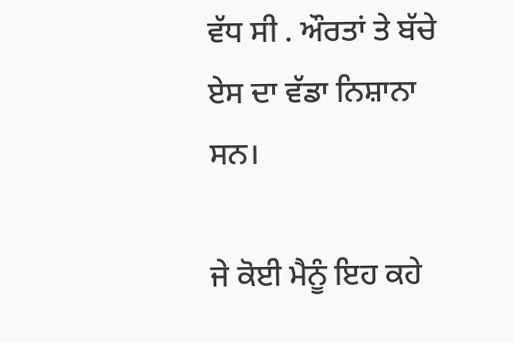ਵੱਧ ਸੀ . ਔਰਤਾਂ ਤੇ ਬੱਚੇ ਏਸ ਦਾ ਵੱਡਾ ਨਿਸ਼ਾਨਾ ਸਨ।

ਜੇ ਕੋਈ ਮੈਨੂੰ ਇਹ ਕਹੇ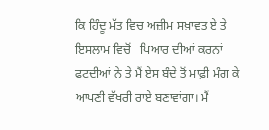ਕਿ ਹਿੰਦੂ ਮੱਤ ਵਿਚ ਅਜ਼ੀਮ ਸਖ਼ਾਵਤ ਏ ਤੇ ਇਸਲਾਮ ਵਿਚੋਂ   ਪਿਆਰ ਦੀਆਂ ਕਰਨਾਂ ਫਟਦੀਆਂ ਨੇ ਤੇ ਮੈਂ ਏਸ ਬੰਦੇ ਤੋਂ ਮਾਫ਼ੀ ਮੰਗ ਕੇ ਆਪਣੀ ਵੱਖਰੀ ਰਾਏ ਬਣਾਵਾਂਗਾ। ਮੈਂ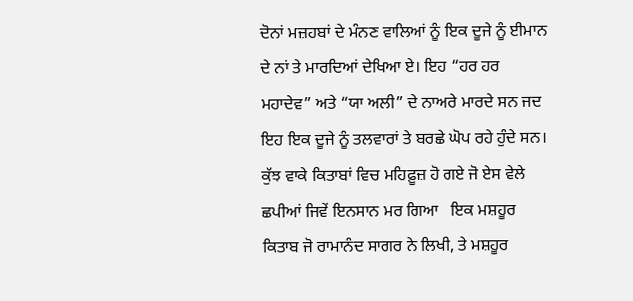ਦੋਨਾਂ ਮਜ਼ਹਬਾਂ ਦੇ ਮੰਨਣ ਵਾਲਿਆਂ ਨੂੰ ਇਕ ਦੂਜੇ ਨੂੰ ਈਮਾਨ ਦੇ ਨਾਂ ਤੇ ਮਾਰਦਿਆਂ ਦੇਖਿਆ ਏ। ਇਹ “ਹਰ ਹਰ ਮਹਾਦੇਵ” ਅਤੇ “ਯਾ ਅਲੀ” ਦੇ ਨਾਅਰੇ ਮਾਰਦੇ ਸਨ ਜਦ ਇਹ ਇਕ ਦੂਜੇ ਨੂੰ ਤਲਵਾਰਾਂ ਤੇ ਬਰਛੇ ਘੋਪ ਰਹੇ ਹੁੰਦੇ ਸਨ। ਕੁੱਝ ਵਾਕੇ ਕਿਤਾਬਾਂ ਵਿਚ ਮਹਿਫ਼ੂਜ਼ ਹੋ ਗਏ ਜੋ ਏਸ ਵੇਲੇ ਛਪੀਆਂ ਜਿਵੇਂ ਇਨਸਾਨ ਮਰ ਗਿਆ   ਇਕ ਮਸ਼ਹੂਰ ਕਿਤਾਬ ਜੋ ਰਾਮਾਨੰਦ ਸਾਗਰ ਨੇ ਲਿਖੀ, ਤੇ ਮਸ਼ਹੂਰ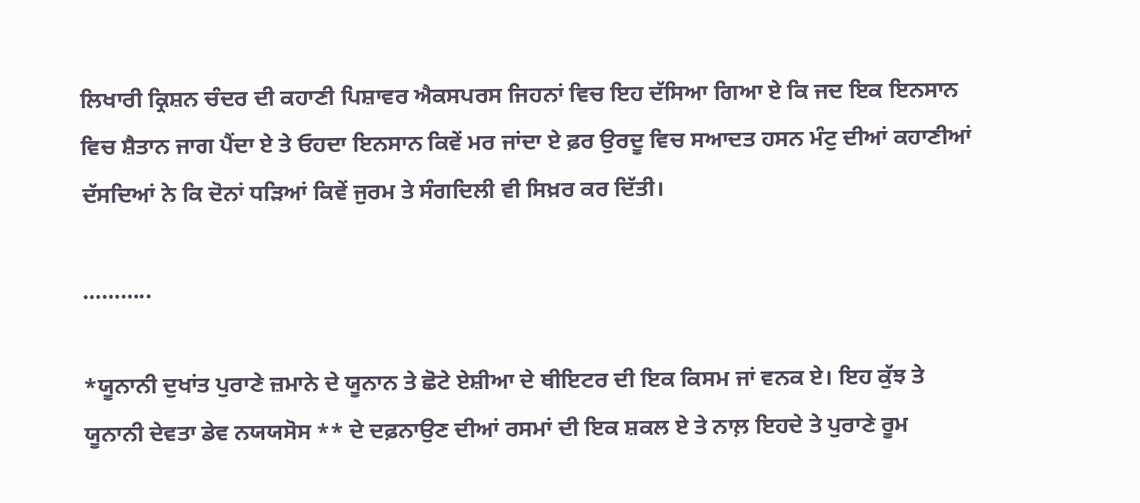ਲਿਖਾਰੀ ਕ੍ਰਿਸ਼ਨ ਚੰਦਰ ਦੀ ਕਹਾਣੀ ਪਿਸ਼ਾਵਰ ਐਕਸਪਰਸ ਜਿਹਨਾਂ ਵਿਚ ਇਹ ਦੱਸਿਆ ਗਿਆ ਏ ਕਿ ਜਦ ਇਕ ਇਨਸਾਨ ਵਿਚ ਸ਼ੈਤਾਨ ਜਾਗ ਪੈਂਦਾ ਏ ਤੇ ਓਹਦਾ ਇਨਸਾਨ ਕਿਵੇਂ ਮਰ ਜਾਂਦਾ ਏ ਫ਼ਰ ਉਰਦੂ ਵਿਚ ਸਆਦਤ ਹਸਨ ਮੰਟੁ ਦੀਆਂ ਕਹਾਣੀਆਂ ਦੱਸਦਿਆਂ ਨੇ ਕਿ ਦੋਨਾਂ ਧੜਿਆਂ ਕਿਵੇਂ ਜੁਰਮ ਤੇ ਸੰਗਦਿਲੀ ਵੀ ਸਿਖ਼ਰ ਕਰ ਦਿੱਤੀ।

………..

*ਯੂਨਾਨੀ ਦੁਖਾਂਤ ਪੁਰਾਣੇ ਜ਼ਮਾਨੇ ਦੇ ਯੂਨਾਨ ਤੇ ਛੋਟੇ ਏਸ਼ੀਆ ਦੇ ਥੀਇਟਰ ਦੀ ਇਕ ਕਿਸਮ ਜਾਂ ਵਨਕ ਏ। ਇਹ ਕੁੱਝ ਤੇ ਯੂਨਾਨੀ ਦੇਵਤਾ ਡੇਵ ਨਯਯਸੋਸ ** ਦੇ ਦਫ਼ਨਾਉਣ ਦੀਆਂ ਰਸਮਾਂ ਦੀ ਇਕ ਸ਼ਕਲ ਏ ਤੇ ਨਾਲ਼ ਇਹਦੇ ਤੇ ਪੁਰਾਣੇ ਰੂਮ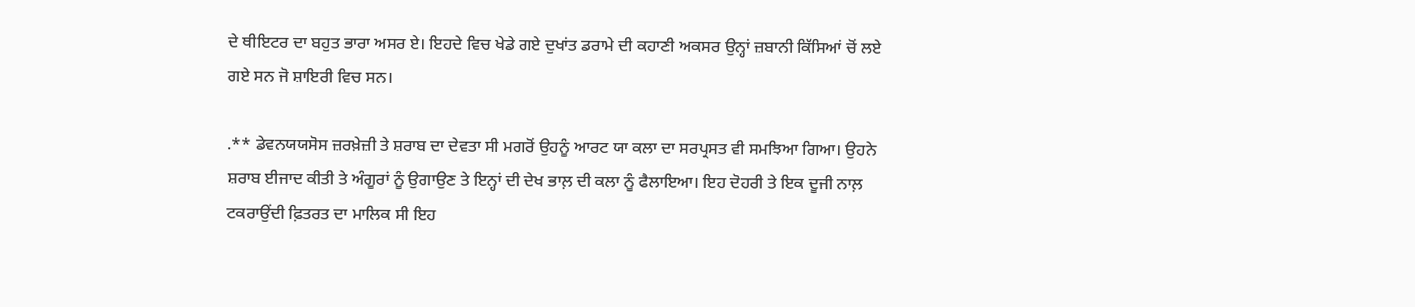ਦੇ ਥੀਇਟਰ ਦਾ ਬਹੁਤ ਭਾਰਾ ਅਸਰ ਏ। ਇਹਦੇ ਵਿਚ ਖੇਡੇ ਗਏ ਦੁਖਾਂਤ ਡਰਾਮੇ ਦੀ ਕਹਾਣੀ ਅਕਸਰ ਉਨ੍ਹਾਂ ਜ਼ਬਾਨੀ ਕਿੱਸਿਆਂ ਚੋਂ ਲਏ ਗਏ ਸਨ ਜੋ ਸ਼ਾਇਰੀ ਵਿਚ ਸਨ।

.** ਡੇਵਨਯਯਸੋਸ ਜ਼ਰਖ਼ੇਜ਼ੀ ਤੇ ਸ਼ਰਾਬ ਦਾ ਦੇਵਤਾ ਸੀ ਮਗਰੋਂ ਉਹਨੂੰ ਆਰਟ ਯਾ ਕਲਾ ਦਾ ਸਰਪ੍ਰਸਤ ਵੀ ਸਮਝਿਆ ਗਿਆ। ਉਹਨੇ ਸ਼ਰਾਬ ਈਜਾਦ ਕੀਤੀ ਤੇ ਅੰਗੂਰਾਂ ਨੂੰ ਉਗਾਉਣ ਤੇ ਇਨ੍ਹਾਂ ਦੀ ਦੇਖ ਭਾਲ਼ ਦੀ ਕਲਾ ਨੂੰ ਫੈਲਾਇਆ। ਇਹ ਦੋਹਰੀ ਤੇ ਇਕ ਦੂਜੀ ਨਾਲ਼ ਟਕਰਾਉਂਦੀ ਫ਼ਿਤਰਤ ਦਾ ਮਾਲਿਕ ਸੀ ਇਹ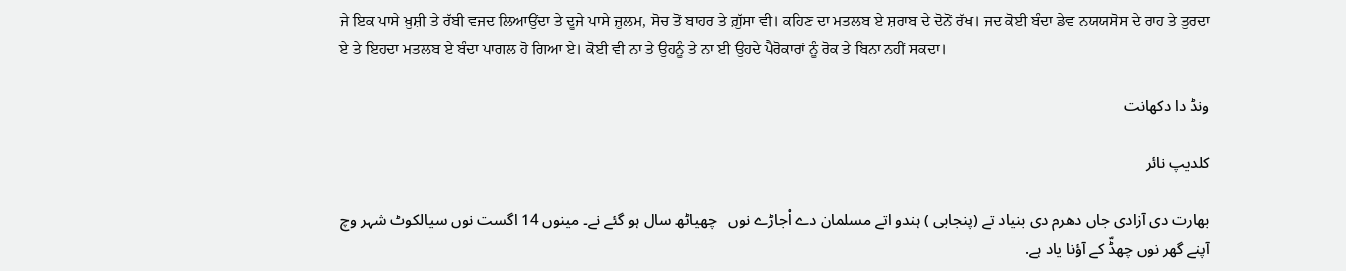ਜੇ ਇਕ ਪਾਸੇ ਖ਼ੁਸ਼ੀ ਤੇ ਰੱਬੀ ਵਜਦ ਲਿਆਉਂਦਾ ਤੇ ਦੂਜੇ ਪਾਸੇ ਜ਼ੁਲਮ, ਸੋਚ ਤੋਂ ਬਾਹਰ ਤੇ ਗ਼ੁੱਸਾ ਵੀ। ਕਹਿਣ ਦਾ ਮਤਲਬ ਏ ਸ਼ਰਾਬ ਦੇ ਦੋਨੋਂ ਰੱਖ। ਜਦ ਕੋਈ ਬੰਦਾ ਡੇਵ ਨਯਯਸੋਸ ਦੇ ਰਾਹ ਤੇ ਤੁਰਦਾ ਏ ਤੇ ਇਹਦਾ ਮਤਲਬ ਏ ਬੰਦਾ ਪਾਗਲ ਹੋ ਗਿਆ ਏ। ਕੋਈ ਵੀ ਨਾ ਤੇ ਉਹਨੂੰ ਤੇ ਨਾ ਈ ਉਹਦੇ ਪੈਰੋਕਾਰਾਂ ਨੂੰ ਰੋਕ ਤੇ ਬਿਨਾ ਨਹੀਂ ਸਕਦਾ।

ونڈ دا دکھانت

کلدیپ نائر

بھارت دی آزادی جاں دھرم دی بنیاد تے (پنجابی ) ہندو اتے مسلمان دے اْجاڑے نوں   چھیاٹھ سال ہو گئے نے۔ مینوں 14 اگست نوں سیالکوٹ شہر وچ آپنے گھر نوں چھڈّ کے آؤنا یاد ہے.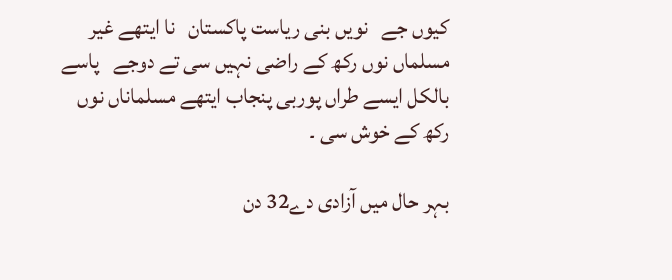کیوں جے   نویں بنی ریاست پاکستان   نا ایتھے غیر مسلماں نوں رکھ کے راضی نہیں سی تے دوجے   پاسے بالکل ایسے طراں پوربی پنجاب ایتھے مسلماناں نوں رکھ کے خوش سی ۔

بہر حال میں آزادی دے32 دن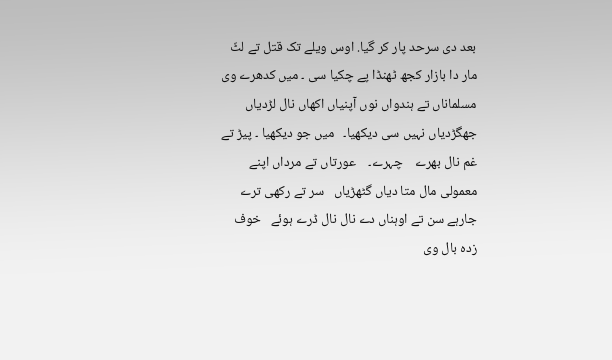بعد دی سرحد پار کر گیا. اوس ویلے تک قتل تے لٹّ مار دا بازار کجھ ٹھنڈا پے چکیا سی ۔ میں کدھرے وی مسلماناں تے ہندواں نوں آپنیاں اکھاں نال لڑدیاں جھگڑدیاں نہیں سی دیکھیا۔   میں جو دیکھیا ۔ پیڑ تے غم نال بھرے    چہرے۔    عورتاں تے مرداں اپنے معمولی مال متا دیاں گٹھڑیاں   سر تے رکھی ترے جارہے سن تے اوہناں دے نال نال ڈرے ہوئے   خوف زدہ بال وی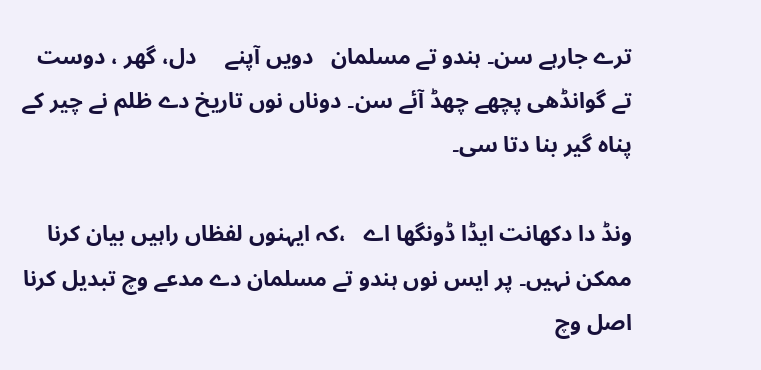ترے جارہے سن۔ ہندو تے مسلمان   دویں آپنے     دل، گھر ، دوست تے گوانڈھی پچھے چھڈ آئے سن۔ دوناں نوں تاریخ دے ظلم نے چیر کے پناہ گیر بنا دتا سی۔

ونڈ دا دکھانت ایڈا ڈونگھا اے   ،کہ ایہنوں لفظاں راہیں بیان کرنا ممکن نہیں۔ پر ایس نوں ہندو تے مسلمان دے مدعے وچ تبدیل کرنا اصل وچ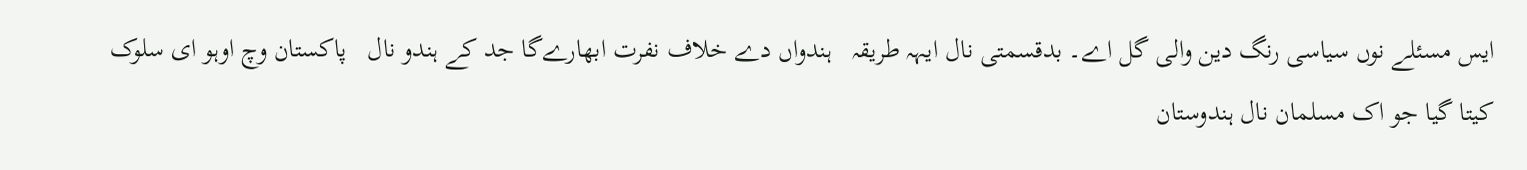ایس مسئلے نوں سیاسی رنگ دین والی گل اے۔ بدقسمتی نال ایہہ طریقہ   ہندواں دے خلاف نفرت ابھارےگا جد کے ہندو نال   پاکستان وچ اوہو ای سلوک کیتا گیا جو اک مسلمان نال ہندوستان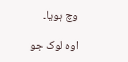وچ ہویا۔

اوہ لوک جو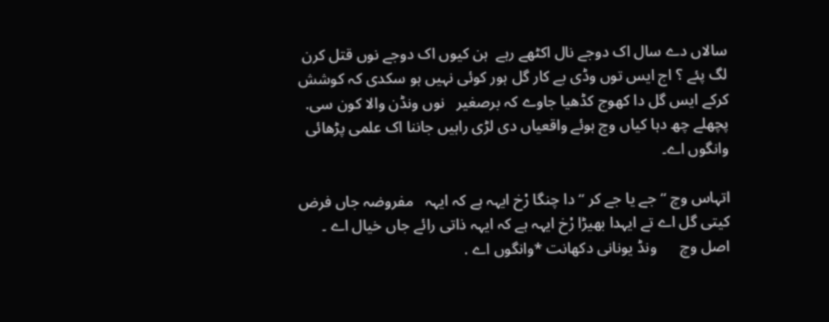سالاں دے سال اک دوجے نال اکٹھے رہے  ہن کیوں اک دوجے نوں قتل کرن لگ پئے ؟ اج ایس توں وڈی بے کار گل ہور کوئی نہیں ہو سکدی کہ کوشش کرکے ایس گل دا کھوج کڈھیا جاوے کہ برصغیر   نوں ونڈن والا کون سی. پچھلے چھ دہا کیاں وچ ہوئے واقعیاں دی لڑی راہیں جاننا اک علمی پڑھائی   وانگوں اے۔

اتہاس وچ ‘‘جے یا جے کر ‘‘ دا چنگا رْخ ایہہ ہے کہ ایہہ   مفروضہ جاں فرض کیتی گل اے تے ایہدا بھیڑا رْخ ایہہ ہے کہ ایہہ ذاتی رائے جاں خیال اے ۔ اصل وچ      ونڈ یونانی دکھانت *وانگوں اے .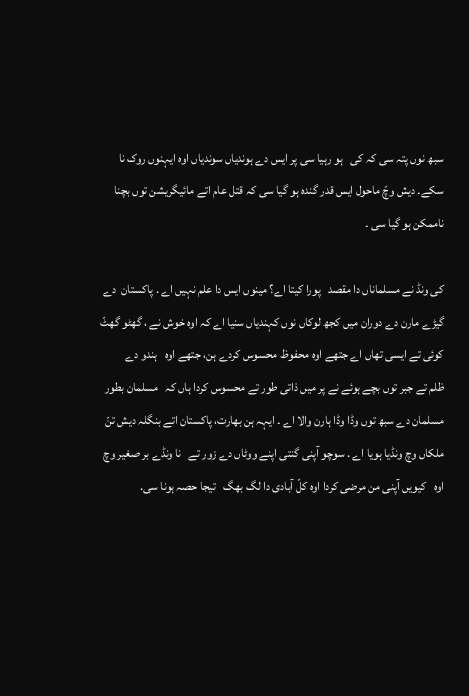سبھ نوں پتہ سی کہ کی   ہو رہیا سی پر ایس دے ہوندیاں سوندیاں اوہ ایہنوں روک نا سکے۔ دیش وچّ ماحول ایس قدر گندہ ہو گیا سی کہ قتل عام اتے مائیگریشن توں بچنا ناممکن ہو گیا سی ۔

کی ونڈ نے مسلماناں دا مقصد   پورا کیتا اے؟ مینوں ایس دا علم نہیں اے . پاکستان  دے گیڑے مارن دے دوران میں کجھ لوکاں نوں کہندیاں سنیا اے کہ اوہ خوش نے ، گھٹو گھٹّ   کوئی تے ایسی تھاں اے جتھے اوہ محفوظ محسوس کردے ہن، جتھے اوہ   ہندو دے       ظلم تے جبر توں بچے ہوئے نے پر میں ذاتی طور تے محسوس کردا ہاں کہ   مسلمان بطور مسلمان دے سبھ توں وڈا وڈا ہارن والا اے ۔ ایہہ ہن بھارت، پاکستان اتے بنگلہ دیش تنّ ملکاں وچ ونڈیا ہویا اے . سوچو آپنی گنتی اپنے ووٹاں دے زور تے   نا ونڈے بر صغیر وچ اوہ   کیویں آپنی من مرضی کردا اوہ کلّ آبادی دا لگ بھگ   تیجا حصہ ہونا سی.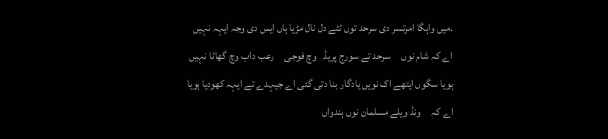.میں واہگا امرتسر دی سرحد توں ٹٹے دل نال مڑیا ہاں ایس دی وجہ ایہہ نہیں اے کہ شام نوں     سرحد تے سورج پریڈ   وچ فوجی     رعب داب وچ گھاٹا نہیں ہویا سگوں ایتھے اک نویں یادگار بنا دتی گئی اے جیہدے تے ایہہ کھودیا ہویا اے کہ     ونڈ ویلے مسلمان نوں ہندواں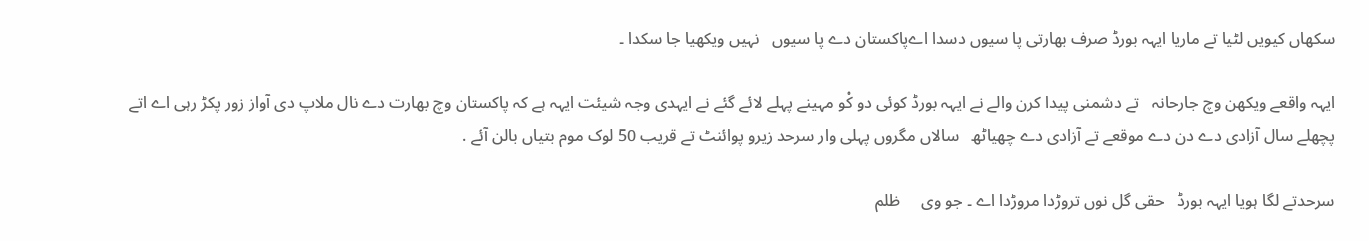سکھاں کیویں لٹیا تے ماریا ایہہ بورڈ صرف بھارتی پا سیوں دسدا اےپاکستان دے پا سیوں   نہیں ویکھیا جا سکدا ۔

ایہہ واقعے ویکھن وچ جارحانہ   تے دشمنی پیدا کرن والے نے ایہہ بورڈ کوئی دو کْو مہینے پہلے لائے گئے نے ایہدی وجہ شیئت ایہہ ہے کہ پاکستان وچ بھارت دے نال ملاپ دی آواز زور پکڑ رہی اے اتے پچھلے سال آزادی دے دن دے موقعے تے آزادی دے چھیاٹھ   سالاں مگروں پہلی وار سرحد زیرو پوائنٹ تے قریب 50 لوک موم بتیاں بالن آئے .

سرحدتے لگا ہویا ایہہ بورڈ   حقی گل نوں تروڑدا مروڑدا اے ۔ جو وی     ظلم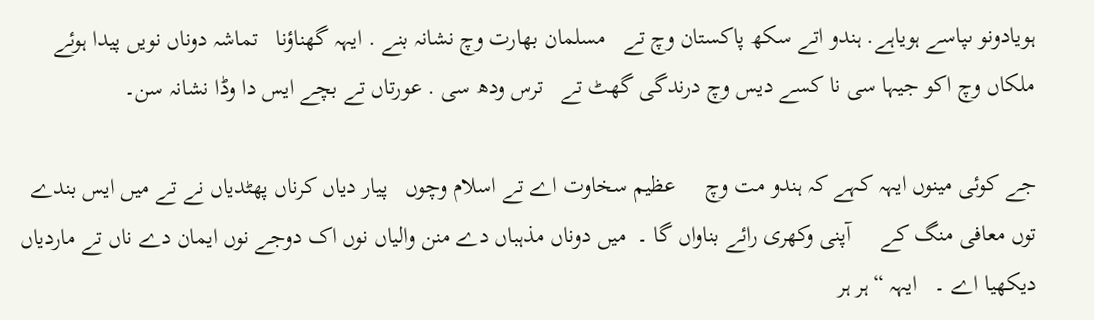ہویادونو ںپاسے ہویاہے. ہندو اتے سکھ پاکستان وچ تے   مسلمان بھارت وچ نشانہ بنے . ایہہ گھناؤنا   تماشہ دوناں نویں پیدا ہوئے ملکاں وچ اکو جیہا سی نا کسے دیس وچ درندگی گھٹ تے   ترس ودھ سی . عورتاں تے بچے ایس دا وڈا نشانہ سن۔

جے کوئی مینوں ایہہ کہے کہ ہندو مت وچ     عظیم سخاوت اے تے اسلام وچوں   پیار دیاں کرناں پھٹدیاں نے تے میں ایس بندے توں معافی منگ کے     آپنی وکھری رائے بناواں گا ۔  میں دوناں مذہباں دے منن والیاں نوں اک دوجے نوں ایمان دے ناں تے ماردیاں دیکھیا اے ۔   ایہہ “ہر ہر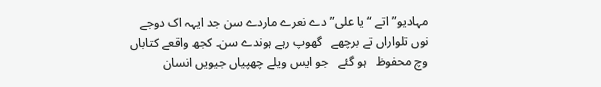مہادیو” اتے “یا علی” دے نعرے ماردے سن جد ایہہ اک دوجے نوں تلواراں تے برچھے   گھوپ رہے ہوندے سن۔ کجھ واقعے کتاباں وچ محفوظ   ہو گئے   جو ایس ویلے چھپیاں جیویں انسان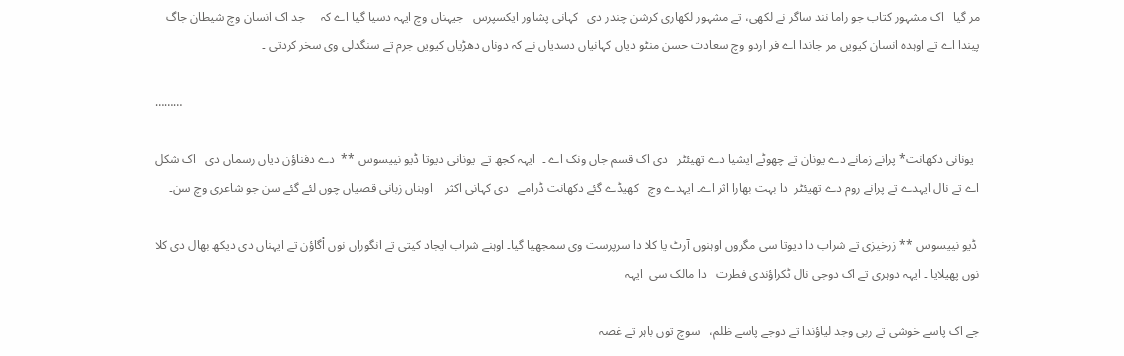مر گیا   اک مشہور کتاب جو راما نند ساگر نے لکھی، تے مشہور لکھاری کرشن چندر دی   کہانی پشاور ایکسپرس   جیہناں وچ ایہہ دسیا گیا اے کہ     جد اک انسان وچ شیطان جاگ پیندا اے تے اوہدہ انسان کیویں مر جاندا اے فر اردو وچ سعادت حسن منٹو دیاں کہانیاں دسدیاں نے کہ دوناں دھڑیاں کیویں جرم تے سنگدلی وی سخر کردتی ۔

………

  یونانی دکھانت* پرانے زمانے دے یونان تے چھوٹے ایشیا دے تھیئٹر   دی اک قسم جاں ونک اے ۔  ایہہ کجھ تے  یونانی دیوتا ڈیو نییسوس **  دے دفناؤن دیاں رسماں دی   اک شکل اے تے نال ایہدے تے پرانے روم دے تھیئٹر  دا بہت بھارا اثر اے۔ ایہدے وچ   کھیڈے گئے دکھانت ڈرامے   دی کہانی اکثر    اوہناں زبانی قصیاں چوں لئے گئے سن جو شاعری وچ سن۔

 ڈیو نییسوس ** زرخیزی تے شراب دا دیوتا سی مگروں اوہنوں آرٹ یا کلا دا سرپرست وی سمجھیا گیا۔ اوہنے شراب ایجاد کیتی تے انگوراں نوں اْگاؤن تے ایہناں دی دیکھ بھال دی کلا نوں پھیلایا ۔ ایہہ دوہری تے اک دوجی نال ٹکراؤندی فطرت   دا مالک سی  ایہہ

جے اک پاسے خوشی تے ربی وجد لیاؤندا تے دوجے پاسے ظلم،   سوچ توں باہر تے غصہ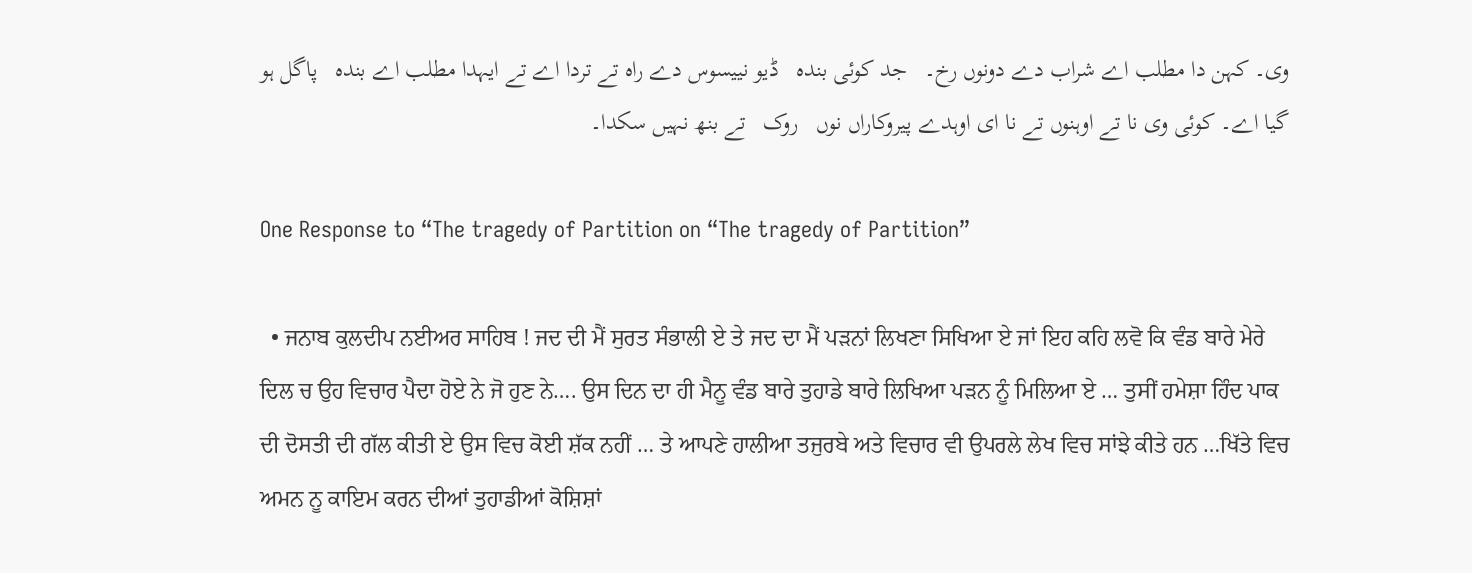وی۔ کہن دا مطلب اے شراب دے دونوں رخ۔   جد کوئی بندہ   ڈیو نییسوس دے راہ تے تردا اے تے ایہدا مطلب اے بندہ   پاگل ہو گیا اے۔ کوئی وی نا تے اوہنوں تے نا ای اوہدے پیروکاراں نوں   روک   تے بنھ نہیں سکدا۔

One Response to “The tragedy of Partition on “The tragedy of Partition”

  • ਜਨਾਬ ਕੁਲਦੀਪ ਨਈਅਰ ਸਾਹਿਬ ! ਜਦ ਦੀ ਮੈਂ ਸੁਰਤ ਸੰਭਾਲੀ ਏ ਤੇ ਜਦ ਦਾ ਮੈਂ ਪੜਨਾਂ ਲਿਖਣਾ ਸਿਖਿਆ ਏ ਜਾਂ ਇਹ ਕਹਿ ਲਵੋ ਕਿ ਵੰਡ ਬਾਰੇ ਮੇਰੇ ਦਿਲ ਚ ਉਹ ਵਿਚਾਰ ਪੈਦਾ ਹੋਏ ਨੇ ਜੋ ਹੁਣ ਨੇ…. ਉਸ ਦਿਨ ਦਾ ਹੀ ਮੈਨੂ ਵੰਡ ਬਾਰੇ ਤੁਹਾਡੇ ਬਾਰੇ ਲਿਖਿਆ ਪੜਨ ਨੂੰ ਮਿਲਿਆ ਏ … ਤੁਸੀਂ ਹਮੇਸ਼ਾ ਹਿੰਦ ਪਾਕ ਦੀ ਦੋਸਤੀ ਦੀ ਗੱਲ ਕੀਤੀ ਏ ਉਸ ਵਿਚ ਕੋਈ ਸ਼ੱਕ ਨਹੀਂ … ਤੇ ਆਪਣੇ ਹਾਲੀਆ ਤਜੁਰਬੇ ਅਤੇ ਵਿਚਾਰ ਵੀ ਉਪਰਲੇ ਲੇਖ ਵਿਚ ਸਾਂਝੇ ਕੀਤੇ ਹਨ …ਖਿੱਤੇ ਵਿਚ ਅਮਨ ਨੂ ਕਾਇਮ ਕਰਨ ਦੀਆਂ ਤੁਹਾਡੀਆਂ ਕੋਸ਼ਿਸ਼ਾਂ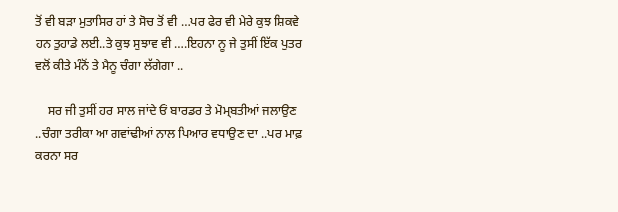ਤੋਂ ਵੀ ਬੜਾ ਮੁਤਾਸਿਰ ਹਾਂ ਤੇ ਸੋਚ ਤੋਂ ਵੀ …ਪਰ ਫੇਰ ਵੀ ਮੇਰੇ ਕੁਝ ਸ਼ਿਕਵੇ ਹਨ ਤੁਹਾਡੇ ਲਈ..ਤੇ ਕੁਝ ਸੁਝਾਵ ਵੀ ….ਇਹਨਾ ਨੂ ਜੇ ਤੁਸੀਂ ਇੱਕ ਪੁਤਰ ਵਲੋਂ ਕੀਤੇ ਮੰਨੋਂ ਤੇ ਮੈਨੂ ਚੰਗਾ ਲੱਗੇਗਾ ..

    ਸਰ ਜੀ ਤੁਸੀਂ ਹਰ ਸਾਲ ਜਾਂਦੇ ਓਂ ਬਾਰਡਰ ਤੇ ਮੋਮ੍ਬਤੀਆਂ ਜਲਾਉਣ ..ਚੰਗਾ ਤਰੀਕਾ ਆ ਗਵਾਂਢੀਆਂ ਨਾਲ ਪਿਆਰ ਵਧਾਉਣ ਦਾ ..ਪਰ ਮਾਫ਼ ਕਰਨਾ ਸਰ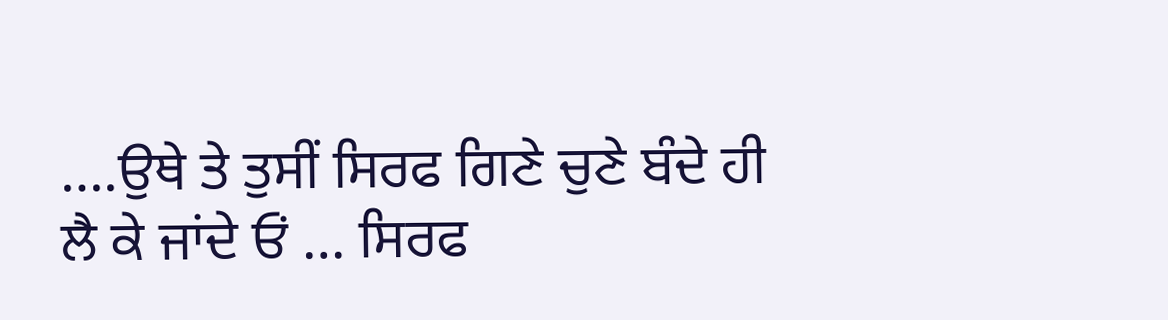….ਉਥੇ ਤੇ ਤੁਸੀਂ ਸਿਰਫ ਗਿਣੇ ਚੁਣੇ ਬੰਦੇ ਹੀ ਲੈ ਕੇ ਜਾਂਦੇ ਓਂ … ਸਿਰਫ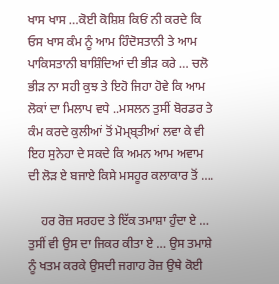ਖਾਸ ਖਾਸ …ਕੋਈ ਕੋਸ਼ਿਸ਼ ਕਿਓਂ ਨੀ ਕਰਦੇ ਕਿ ਓਸ ਖਾਸ ਕੰਮ ਨੂੰ ਆਮ ਹਿੰਦੋਸਤਾਨੀ ਤੇ ਆਮ ਪਾਕਿਸਤਾਨੀ ਬਾਸ਼ਿੰਦਿਆਂ ਦੀ ਭੀੜ ਕਰੇ … ਚਲੋ ਭੀੜ ਨਾ ਸਹੀ ਕੁਝ ਤੇ ਇਹੋ ਜਿਹਾ ਹੋਵੇ ਕਿ ਆਮ ਲੋਕਾਂ ਦਾ ਮਿਲਾਪ ਵਧੇ ..ਮਸਲਨ ਤੁਸੀਂ ਬੋਰਡਰ ਤੇ ਕੰਮ ਕਰਦੇ ਕੁਲੀਆਂ ਤੋਂ ਮੋਮ੍ਬ੍ਤੀਆਂ ਲਵਾ ਕੇ ਵੀ ਇਹ ਸੁਨੇਹਾ ਦੇ ਸਕਦੇ ਕਿ ਅਮਨ ਆਮ ਅਵਾਮ ਦੀ ਲੋੜ ਏ ਬਜਾਏ ਕਿਸੇ ਮਸਹੂਰ ਕਲਾਕਾਰ ਤੋਂ ….

    ਹਰ ਰੋਜ਼ ਸਰਹਦ ਤੇ ਇੱਕ ਤਮਾਸ਼ਾ ਹੁੰਦਾ ਏ … ਤੁਸੀਂ ਵੀ ਉਸ ਦਾ ਜਿਕਰ ਕੀਤਾ ਏ … ਉਸ ਤਮਾਸ਼ੇ ਨੂੰ ਖਤਮ ਕਰਕੇ ਉਸਦੀ ਜਗਾਹ ਰੋਜ਼ ਉਥੇ ਕੋਈ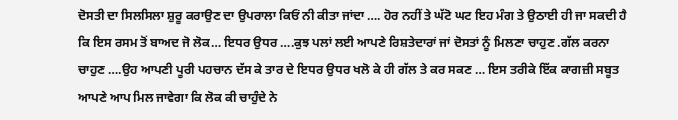ਦੋਸਤੀ ਦਾ ਸਿਲਸਿਲਾ ਸ਼ੁਰੂ ਕਰਾਉਣ ਦਾ ਉਪਰਾਲਾ ਕਿਓਂ ਨੀ ਕੀਤਾ ਜਾਂਦਾ …. ਹੋਰ ਨਹੀਂ ਤੇ ਘੱਟੋ ਘਟ ਇਹ ਮੰਗ ਤੇ ਉਠਾਈ ਹੀ ਜਾ ਸਕਦੀ ਹੈ ਕਿ ਇਸ ਰਸਮ ਤੋਂ ਬਾਅਦ ਜੋ ਲੋਕ… ਇਧਰ ਉਧਰ ….ਕੁਝ ਪਲਾਂ ਲਈ ਆਪਣੇ ਰਿਸ਼ਤੇਦਾਰਾਂ ਜਾਂ ਦੋਸਤਾਂ ਨੂੰ ਮਿਲਣਾ ਚਾਹੁਣ .ਗੱਲ ਕਰਨਾ ਚਾਹੁਣ ….ਉਹ ਆਪਣੀ ਪੂਰੀ ਪਹਚਾਨ ਦੱਸ ਕੇ ਤਾਰ ਦੇ ਇਧਰ ਉਧਰ ਖਲੋ ਕੇ ਹੀ ਗੱਲ ਤੇ ਕਰ ਸਕਣ … ਇਸ ਤਰੀਕੇ ਇੱਕ ਕਾਗਜ਼ੀ ਸਬੂਤ ਆਪਣੇ ਆਪ ਮਿਲ ਜਾਵੇਗਾ ਕਿ ਲੋਕ ਕੀ ਚਾਹੁੰਦੇ ਨੇ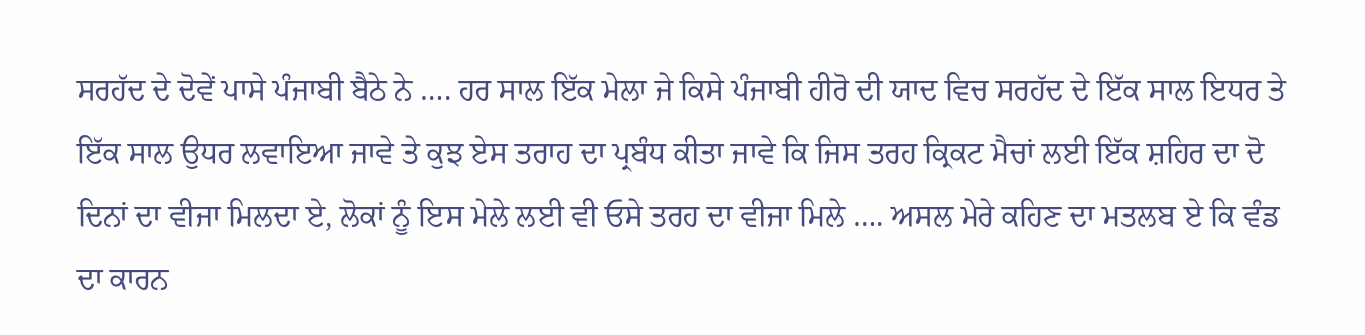ਸਰਹੱਦ ਦੇ ਦੋਵੇਂ ਪਾਸੇ ਪੰਜਾਬੀ ਬੈਠੇ ਨੇ …. ਹਰ ਸਾਲ ਇੱਕ ਮੇਲਾ ਜੇ ਕਿਸੇ ਪੰਜਾਬੀ ਹੀਰੋ ਦੀ ਯਾਦ ਵਿਚ ਸਰਹੱਦ ਦੇ ਇੱਕ ਸਾਲ ਇਧਰ ਤੇ ਇੱਕ ਸਾਲ ਉਧਰ ਲਵਾਇਆ ਜਾਵੇ ਤੇ ਕੁਝ ਏਸ ਤਰਾਹ ਦਾ ਪ੍ਰਬੰਧ ਕੀਤਾ ਜਾਵੇ ਕਿ ਜਿਸ ਤਰਹ ਕ੍ਰਿਕਟ ਮੈਚਾਂ ਲਈ ਇੱਕ ਸ਼ਹਿਰ ਦਾ ਦੋ ਦਿਨਾਂ ਦਾ ਵੀਜਾ ਮਿਲਦਾ ਏ, ਲੋਕਾਂ ਨੂੰ ਇਸ ਮੇਲੇ ਲਈ ਵੀ ਓਸੇ ਤਰਹ ਦਾ ਵੀਜਾ ਮਿਲੇ …. ਅਸਲ ਮੇਰੇ ਕਹਿਣ ਦਾ ਮਤਲਬ ਏ ਕਿ ਵੰਡ ਦਾ ਕਾਰਨ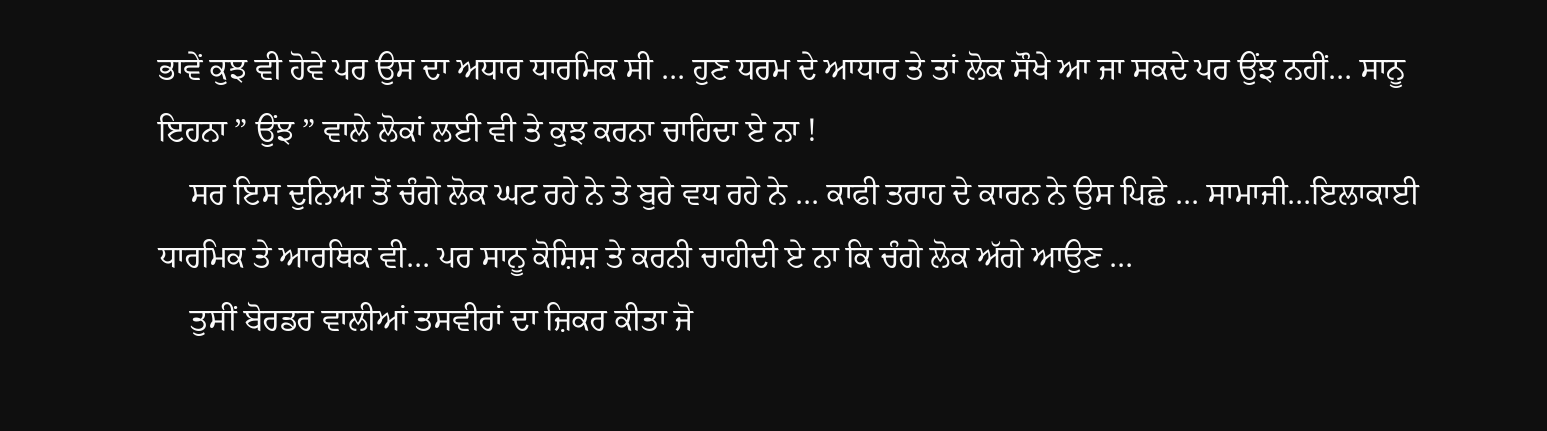ਭਾਵੇਂ ਕੁਝ ਵੀ ਹੋਵੇ ਪਰ ਉਸ ਦਾ ਅਧਾਰ ਧਾਰਮਿਕ ਸੀ … ਹੁਣ ਧਰਮ ਦੇ ਆਧਾਰ ਤੇ ਤਾਂ ਲੋਕ ਸੌਖੇ ਆ ਜਾ ਸਕਦੇ ਪਰ ਉਂਝ ਨਹੀਂ… ਸਾਨੂ ਇਹਨਾ ” ਉਂਝ ” ਵਾਲੇ ਲੋਕਾਂ ਲਈ ਵੀ ਤੇ ਕੁਝ ਕਰਨਾ ਚਾਹਿਦਾ ਏ ਨਾ !
    ਸਰ ਇਸ ਦੁਨਿਆ ਤੋਂ ਚੰਗੇ ਲੋਕ ਘਟ ਰਹੇ ਨੇ ਤੇ ਬੁਰੇ ਵਧ ਰਹੇ ਨੇ … ਕਾਫੀ ਤਰਾਹ ਦੇ ਕਾਰਨ ਨੇ ਉਸ ਪਿਛੇ … ਸਾਮਾਜੀ…ਇਲਾਕਾਈ ਧਾਰਮਿਕ ਤੇ ਆਰਥਿਕ ਵੀ… ਪਰ ਸਾਨੂ ਕੋਸ਼ਿਸ਼ ਤੇ ਕਰਨੀ ਚਾਹੀਦੀ ਏ ਨਾ ਕਿ ਚੰਗੇ ਲੋਕ ਅੱਗੇ ਆਉਣ …
    ਤੁਸੀਂ ਬੋਰਡਰ ਵਾਲੀਆਂ ਤਸਵੀਰਾਂ ਦਾ ਜ਼ਿਕਰ ਕੀਤਾ ਜੋ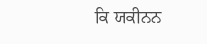ਕਿ ਯਕੀਨਨ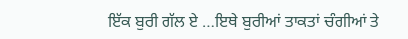ਇੱਕ ਬੁਰੀ ਗੱਲ ਏ …ਇਥੇ ਬੁਰੀਆਂ ਤਾਕਤਾਂ ਚੰਗੀਆਂ ਤੇ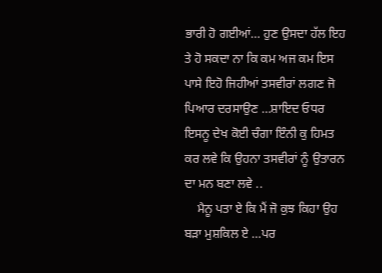ਭਾਰੀ ਹੋ ਗਈਆਂ… ਹੁਣ ਉਸਦਾ ਹੱਲ ਇਹ ਤੇ ਹੋ ਸਕਦਾ ਨਾ ਕਿ ਕਮ ਅਜ ਕਮ ਇਸ ਪਾਸੇ ਇਹੋ ਜਿਹੀਆਂ ਤਸਵੀਰਾਂ ਲਗਣ ਜੋ ਪਿਆਰ ਦਰਸਾਉਣ …ਸ਼ਾਇਦ ਓਧਰ ਇਸਨੂ ਦੇਖ ਕੋਈ ਚੰਗਾ ਇੰਨੀ ਕੁ ਹਿਮਤ ਕਰ ਲਵੇ ਕਿ ਉਹਨਾ ਤਸਵੀਰਾਂ ਨੂੰ ਉਤਾਰਨ ਦਾ ਮਨ ਬਣਾ ਲਵੇ ..
    ਮੈਨੂ ਪਤਾ ਏ ਕਿ ਮੈਂ ਜੋ ਕੁਝ ਕਿਹਾ ਉਹ ਬੜਾ ਮੁਸ਼ਕਿਲ ਏ …ਪਰ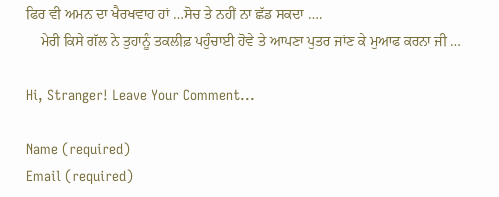ਫਿਰ ਵੀ ਅਮਨ ਦਾ ਖੈਰਖਵਾਹ ਹਾਂ …ਸੋਚ ਤੇ ਨਹੀਂ ਨਾ ਛੱਡ ਸਕਦਾ ….
    ਮੇਰੀ ਕਿਸੇ ਗੱਲ ਨੇ ਤੁਹਾਨੂੰ ਤਕਲੀਫ਼ ਪਹੁੰਚਾਈ ਹੋਵੇ ਤੇ ਆਪਣਾ ਪੁਤਰ ਜਾਂਣ ਕੇ ਮੁਆਫ ਕਰਨਾ ਜੀ …

Hi, Stranger! Leave Your Comment...

Name (required)
Email (required)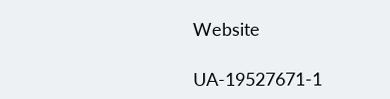Website

UA-19527671-1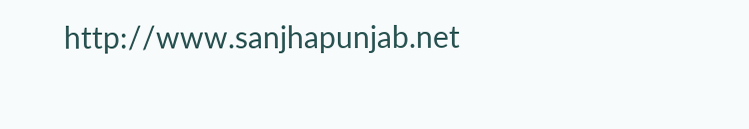http://www.sanjhapunjab.net